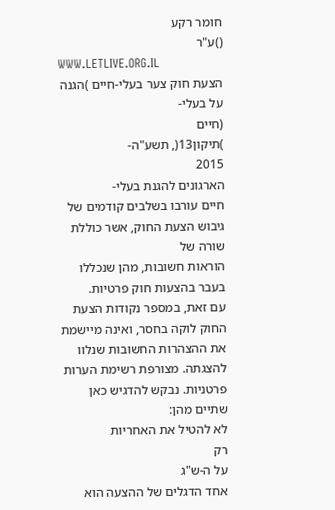חומר רקע
()ע"ר
WWW.LETLIVE.ORG.IL
הצעת חוק צער בעלי-חיים )הגנה על בעלי-
(חיים
)תיקון13(, תשע"ה-
2015
הארגונים להגנת בעלי-
חיים עורבו בשלבים קודמים של גיבוש הצעת החוק, אשר כוללת שורה של
הוראות חשובות, מהן שנכללו בעבר בהצעות חוק פרטיות.
עם זאת, במספר נקודות הצעת החוק לוקה בחסר, ואינה מיישמת
את ההצהרות החשובות שנלוו
להצגתה. מצורפת רשימת הערות פרטניות. נבקש להדגיש כאן שתיים מהן:
לא להטיל את האחריות
רק
על ה-ש"ג
אחד הדגלים של ההצעה הוא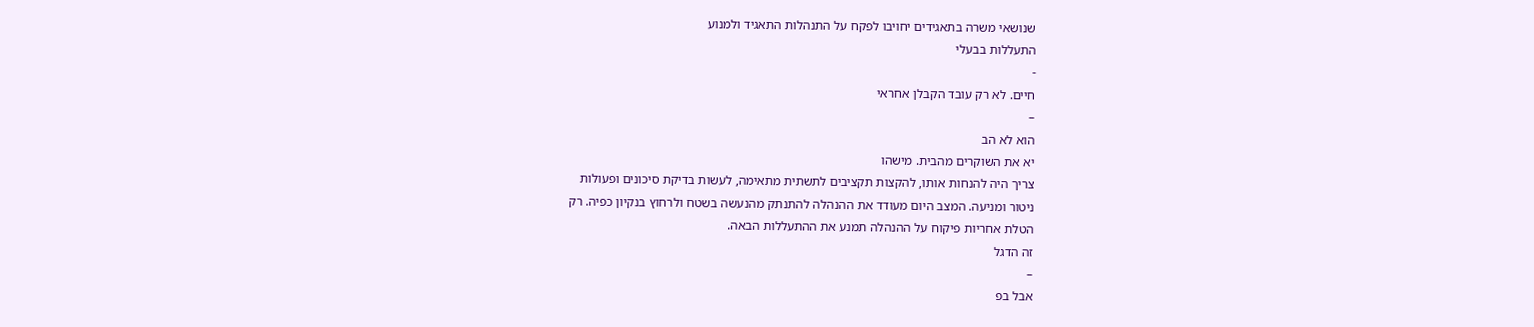שנושאי משרה בתאגידים יחויבו לפקח על התנהלות התאגיד ולמנוע
התעללות בבעלי
-
חיים. לא רק עובד הקבלן אחראי
–
הוא לא הב
יא את השוקרים מהבית. מישהו
צריך היה להנחות אותו, להקצות תקציבים לתשתית מתאימה, לעשות בדיקת סיכונים ופעולות
ניטור ומניעה. המצב היום מעודד את ההנהלה להתנתק מהנעשה בשטח ולרחוץ בנקיון כפיה. רק
הטלת אחריות פיקוח על ההנהלה תמנע את ההתעללות הבאה.
זה הדגל
–
אבל בפ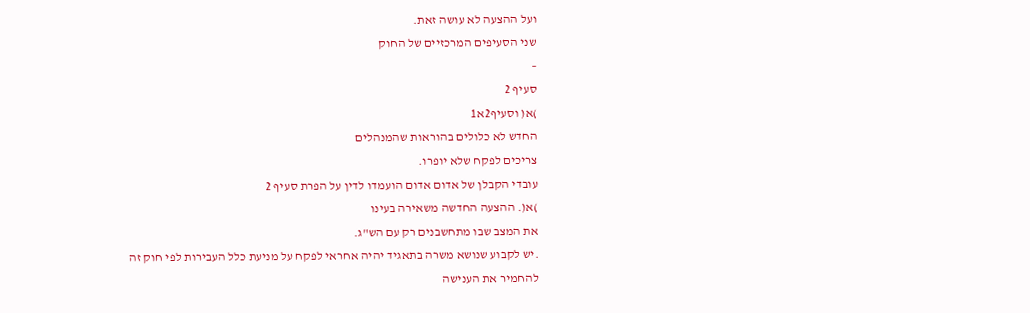ועל ההצעה לא עושה זאת.
שני הסעיפים המרכזיים של החוק
–
סעיף 2
)א( וסעיף2א1
החדש לא כלולים בהוראות שהמנהלים
צריכים לפקח שלא יופרו.
עובדי הקבלן של אדום אדום הועמדו לדין על הפרת סעיף 2
)א(. ההצעה החדשה משאירה בעינו
את המצב שבו מתחשבנים רק עם הש"ג.
.יש לקבוע שנושא משרה בתאגיד יהיה אחראי לפקח על מניעת כלל העבירות לפי חוק זה
להחמיר את הענישה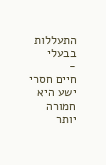התעללות בבעלי
-
חיים חסרי ישע היא חמורה יותר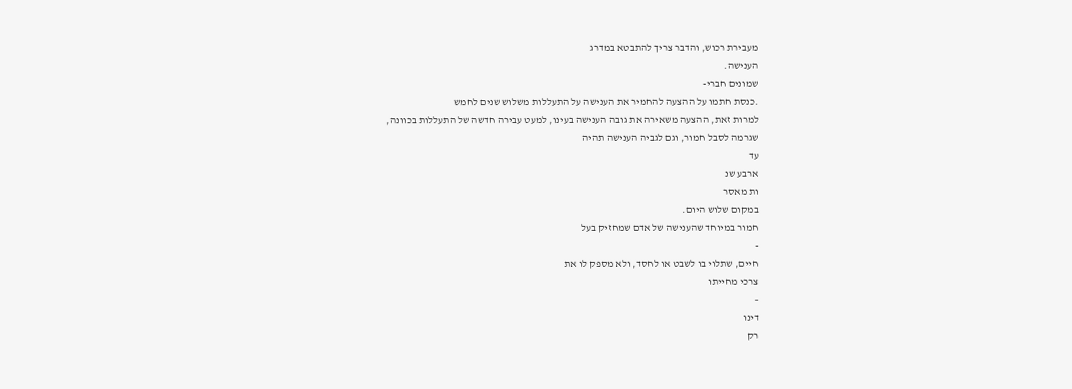מעבירת רכוש, והדבר צריך להתבטא במדרג
הענישה.
שמונים חברי-
.כנסת חתמו על ההצעה להחמיר את הענישה על התעללות משלוש שנים לחמש
למרות זאת, ההצעה משאירה את גובה הענישה בעינו, למעט עבירה חדשה של התעללות בכוונה,
שגרמה לסבל חמור, וגם לגביה הענישה תהיה
עד
ארבע שנ
ות מאסר
במקום שלוש היום.
חמור במיוחד שהענישה של אדם שמחזיק בעל
-
חיים, שתלוי בו לשבט או לחסד, ולא מספק לו את
צרכי מחייתו
–
דינו
רק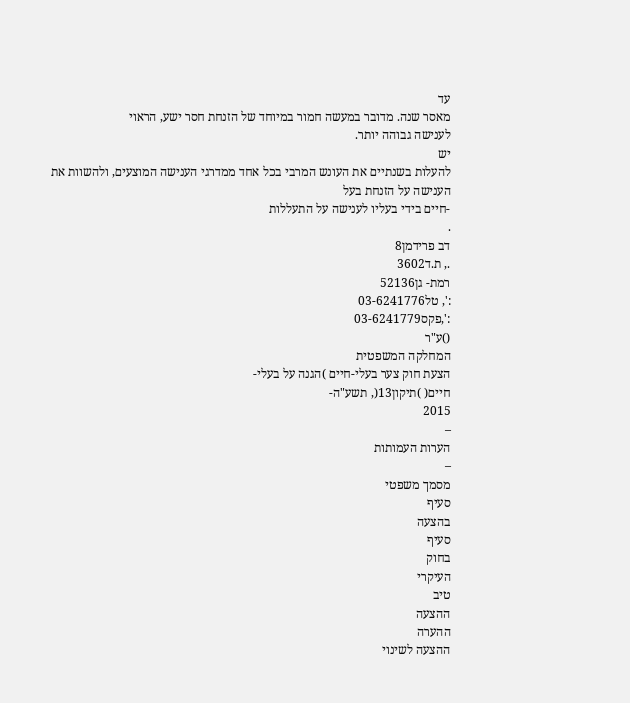עד
מאסר שנה. מדובר במעשה חמור במיוחד של הזנחת חסר ישע, הראוי
לענישה גבוהה יותר.
יש
להעלות בשנתיים את העונש המרבי בכל אחד ממדרגי הענישה המוצעים, ולהשוות את
הענישה על הזנחת בעל
-חיים בידי בעליו לענישה על התעללות
.
דב פרידמן8
., ת.ד3602
רמת- גן52136
:', טל03-6241776
:',פקס03-6241779
()ע"ר
המחלקה המשפטית
הצעת חוק צער בעלי-חיים )הגנה על בעלי-
חיים( )תיקון13(, תשע"ה-
2015
–
הערות העמותות
–
מסמך משפטי
סעיף
בהצעה
סעיף
בחוק
העיקרי
טיב
ההצעה
ההערה
ההצעה לשינוי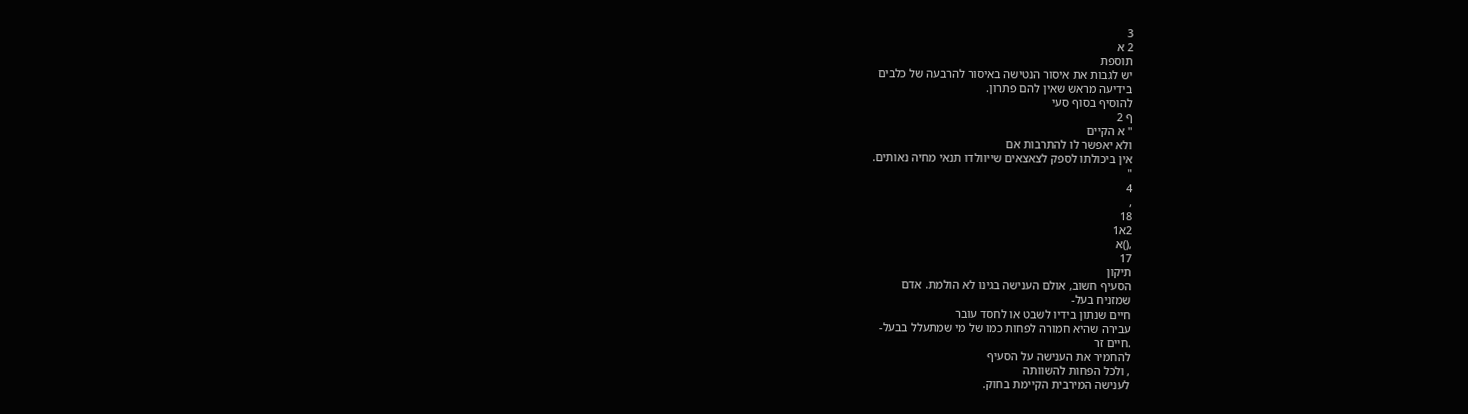3
2 א
תוספת
יש לגבות את איסור הנטישה באיסור להרבעה של כלבים
בידיעה מראש שאין להם פתרון.
להוסיף בסוף סעי
ף 2
" א הקיים
ולא יאפשר לו להתרבות אם
אין ביכולתו לספק לצאצאים שייוולדו תנאי מחיה נאותים.
"
4
,
18
2א1
,()א
17
תיקון
הסעיף חשוב, אולם הענישה בגינו לא הולמת. אדם
שמזניח בעל-
חיים שנתון בידיו לשבט או לחסד עובר
עבירה שהיא חמורה לפחות כמו של מי שמתעלל בבעל-
.חיים זר
להחמיר את הענישה על הסעיף
, ולכל הפחות להשוותה
לענישה המירבית הקיימת בחוק.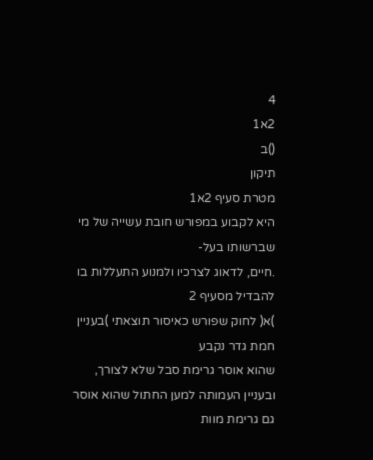4
2א1
()ב
תיקון
מטרת סעיף 2א1
היא לקבוע במפורש חובת עשייה של מי
שברשותו בעל-
.חיים, לדאוג לצרכיו ולמנוע התעללות בו
להבדיל מסעיף 2
)א( לחוק שפורש כאיסור תוצאתי )בעניין
חמת גדר נקבע
שהוא אוסר גרימת סבל שלא לצורך,
ובעניין העמותה למען החתול שהוא אוסר גם גרימת מוות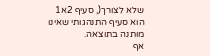שלא לצורך(, סעיף 2א1
הוא סעיף התנהגותי שאינו
מותנה בתוצאה.
אף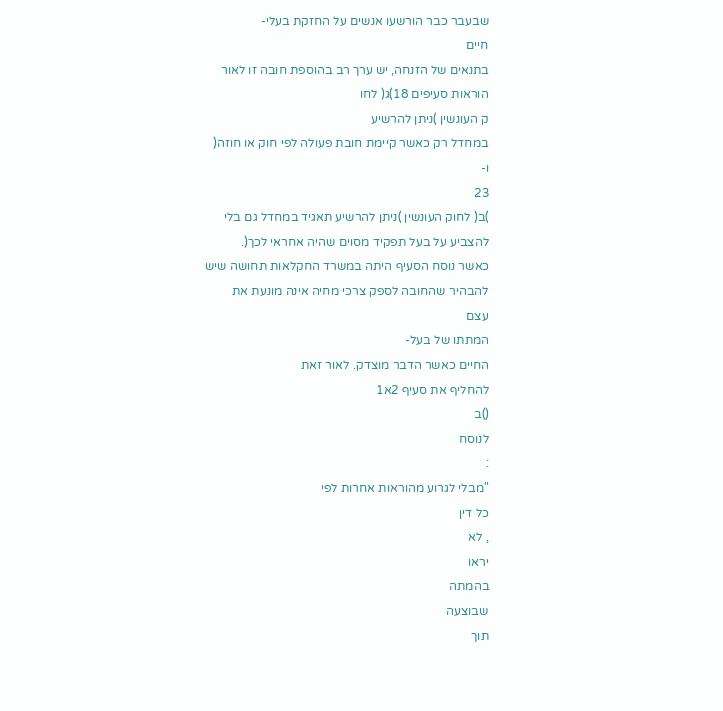שבעבר כבר הורשעו אנשים על החזקת בעלי-
חיים
בתנאים של הזנחה, יש ערך רב בהוספת חובה זו לאור
הוראות סעיפים 18)ג( לחו
ק העונשין )ניתן להרשיע
במחדל רק כאשר קיימת חובת פעולה לפי חוק או חוזה(
ו-
23
)ב( לחוק העונשין )ניתן להרשיע תאגיד במחדל גם בלי
להצביע על בעל תפקיד מסוים שהיה אחראי לכך(.
כאשר נוסח הסעיף היתה במשרד החקלאות תחושה שיש
להבהיר שהחובה לספק צרכי מחיה אינה מונעת את
עצם
המתתו של בעל-
החיים כאשר הדבר מוצדק. לאור זאת
להחליף את סעיף 2א1
()ב
לנוסח
:
"מבלי לגרוע מהוראות אחרות לפי
כל דין
, לא
יראו
בהמתה
שבוצעה
תוך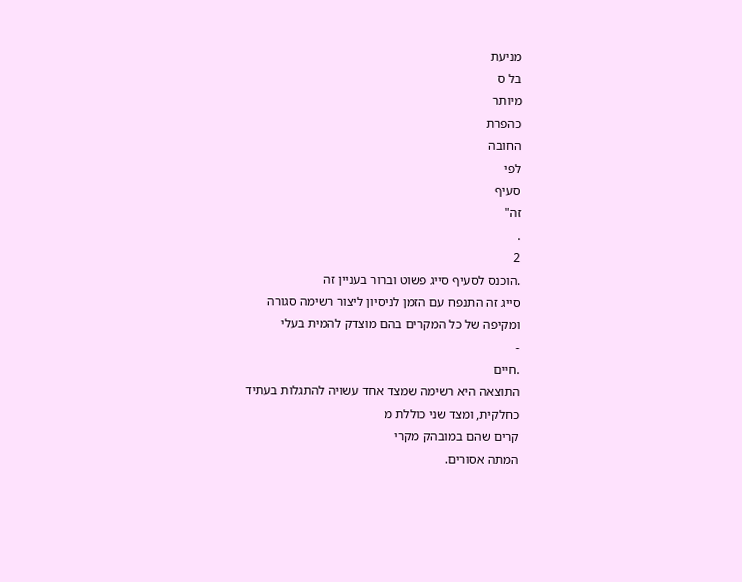מניעת
בל ס
מיותר
כהפרת
החובה
לפי
סעיף
זה"
.
2
.הוכנס לסעיף סייג פשוט וברור בעניין זה
סייג זה התנפח עם הזמן לניסיון ליצור רשימה סגורה
ומקיפה של כל המקרים בהם מוצדק להמית בעלי
-
.חיים
התוצאה היא רשימה שמצד אחד עשויה להתגלות בעתיד
כחלקית, ומצד שני כוללת מ
קרים שהם במובהק מקרי
המתה אסורים.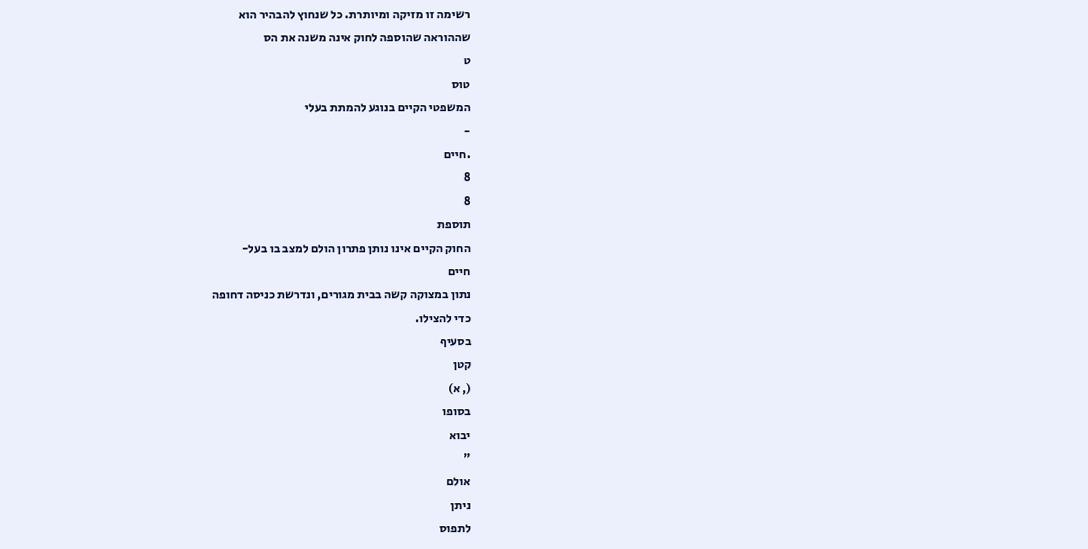רשימה זו מזיקה ומיותרת. כל שנחוץ להבהיר הוא
שההוראה שהוספה לחוק אינה משנה את הס
ט
טוס
המשפטי הקיים בנוגע להמתת בעלי
-
.חיים
8
8
תוספת
החוק הקיים אינו נותן פתרון הולם למצב בו בעל-
חיים
נתון במצוקה קשה בבית מגורים, ונדרשת כניסה דחופה
כדי להצילו.
בסעיף
קטן
(, א)
בסופו
יבוא
"
אולם
ניתן
לתפוס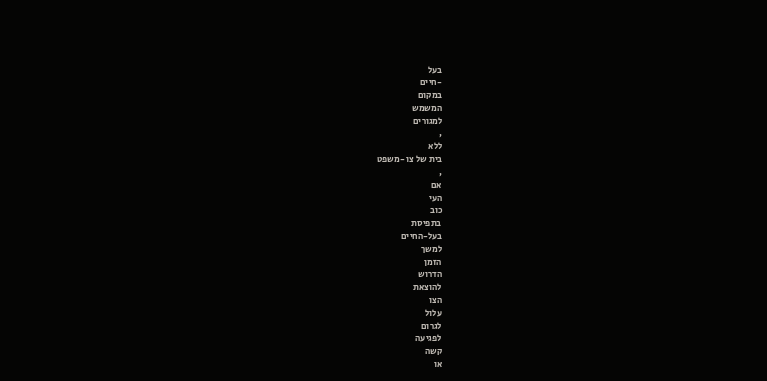בעל
-חיים
במקום
המשמש
למגורים
,
ללא
בית של צו -משפט
,
אם
העי
כוב
בתפיסת
בעל-החיים
למשך
הזמן
הדרוש
להוצאת
הצו
עלול
לגרום
לפגיעה
קשה
או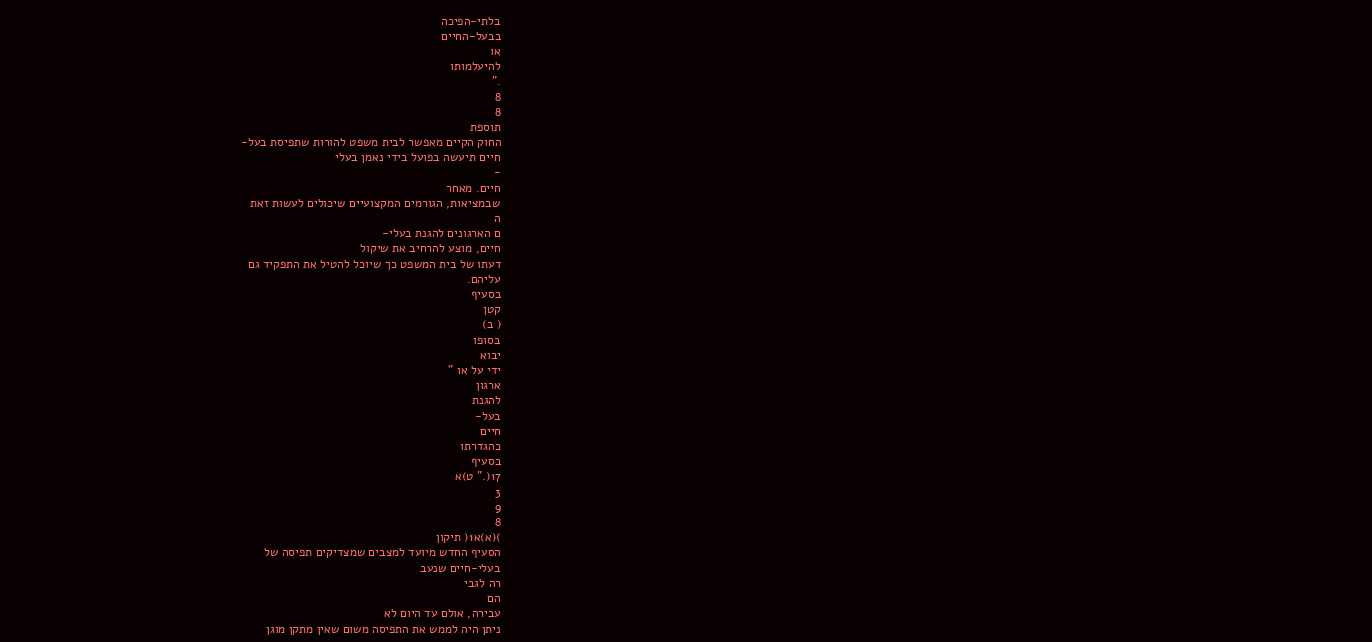בלתי-הפיכה
בבעל-החיים
או
להיעלמותו
."
8
8
תוספת
החוק הקיים מאפשר לבית משפט להורות שתפיסת בעל-
חיים תיעשה בפועל בידי נאמן בעלי
-
חיים. מאחר
שבמציאות, הגורמים המקצועיים שיכולים לעשות זאת
ה
ם הארגונים להגנת בעלי-
חיים, מוצע להרחיב את שיקול
דעתו של בית המשפט כך שיוכל להטיל את התפקיד גם
עליהם.
בסעיף
קטן
( ב)
בסופו
יבוא
ידי על או "
ארגון
להגנת
בעל-
חיים
כהגדרתו
בסעיף
17(." ט)א
3
9
8
)(א)א1( תיקון
הסעיף החדש מיועד למצבים שמצדיקים תפיסה של
בעלי-חיים שנעב
רה לגבי
הם
עבירה, אולם עד היום לא
ניתן היה לממש את התפיסה משום שאין מתקן מוגן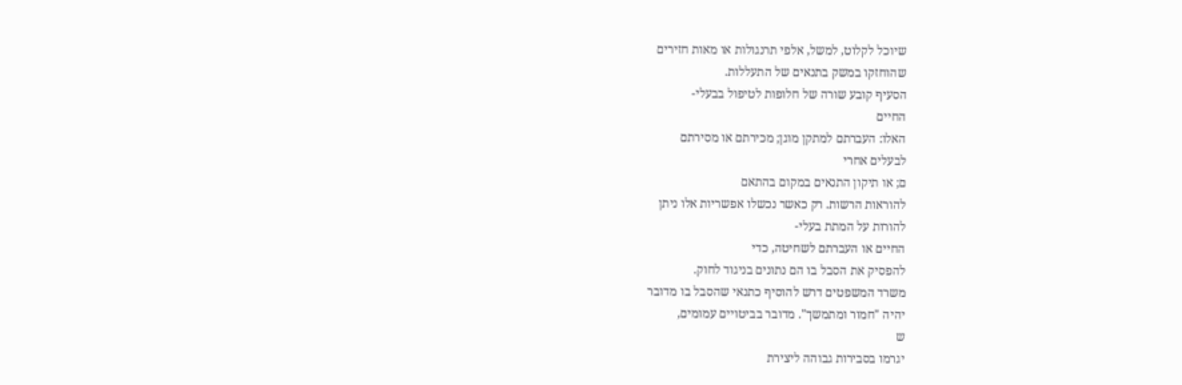שיוכל לקלוט, למשל, אלפי תרנגולות או מאות חזירים
שהוחזקו במשק בתנאים של התעללות.
הסעיף קובע שורה של חלופות לטיפול בבעלי-
החיים
האלו: העברתם למתקן מוגן; מכירתם או מסירתם
לבעלים אחרי
ם; או תיקון התנאים במקום בהתאם
להוראות הרשות. רק כאשר נכשלו אפשריות אלו ניתן
להורות על המתת בעלי-
החיים או העברתם לשחיטה, כדי
להפסיק את הסבל בו הם נתונים בניגוד לחוק.
משרד המשפטים דרש להוסיף כתנאי שהסבל בו מדובר
יהיה "חמור ומתמשך". מדובר בביטויים עמומים,
ש
יגרמו בסבירות גבוהה ליצירת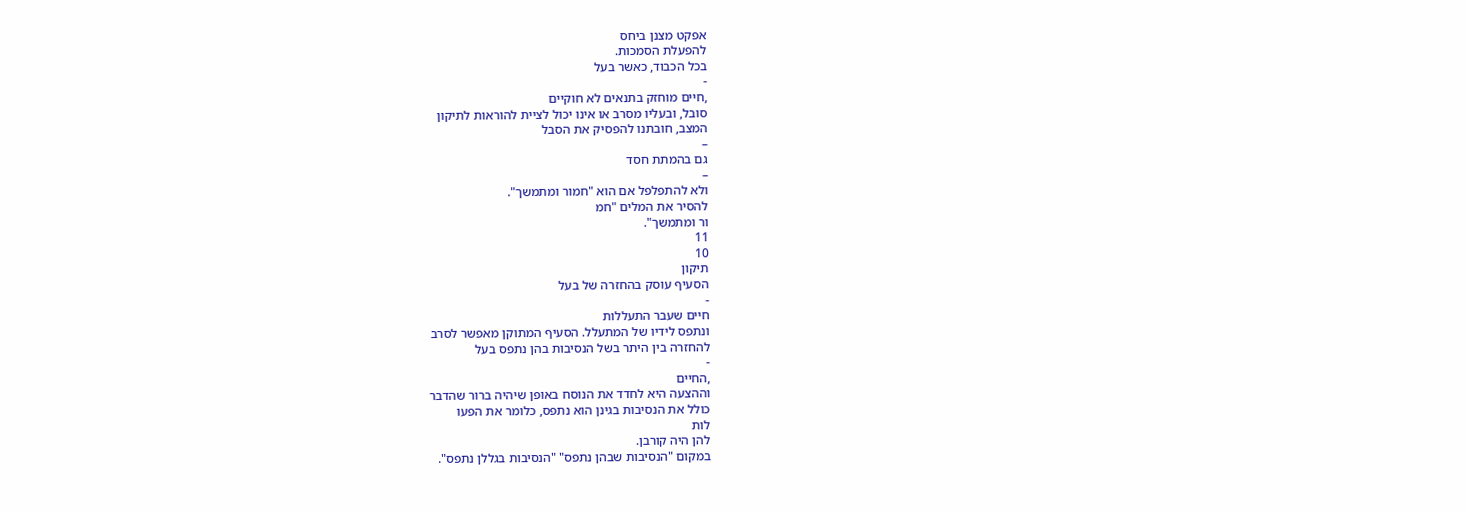אפקט מצנן ביחס
להפעלת הסמכות.
בכל הכבוד, כאשר בעל
-
,חיים מוחזק בתנאים לא חוקיים
סובל, ובעליו מסרב או אינו יכול לציית להוראות לתיקון
המצב, חובתנו להפסיק את הסבל
–
גם בהמתת חסד
–
ולא להתפלפל אם הוא "חמור ומתמשך".
להסיר את המלים "חמ
ור ומתמשך".
11
10
תיקון
הסעיף עוסק בהחזרה של בעל
-
חיים שעבר התעללות
ונתפס לידיו של המתעלל. הסעיף המתוקן מאפשר לסרב
להחזרה בין היתר בשל הנסיבות בהן נתפס בעל
-
,החיים
וההצעה היא לחדד את הנוסח באופן שיהיה ברור שהדבר
כולל את הנסיבות בגינן הוא נתפס, כלומר את הפעו
לות
להן היה קורבן.
במקום "הנסיבות שבהן נתפס" "הנסיבות בגללן נתפס".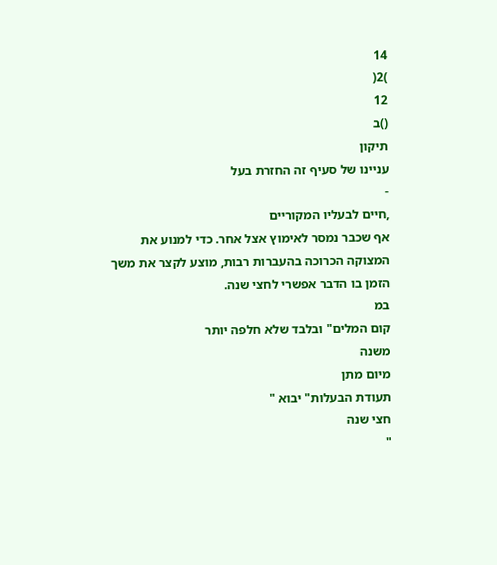14
)2(
12
()ב
תיקון
עניינו של סעיף זה החזרת בעל
-
,חיים לבעליו המקוריים
אף שכבר נמסר לאימוץ אצל אחר. כדי למנוע את
המצוקה הכרוכה בהעברות רבות, מוצע לקצר את משך
הזמן בו הדבר אפשרי לחצי שנה.
במ
קום המלים" ובלבד שלא חלפה יותר
משנה
מיום מתן
תעודת הבעלות" יבוא "
חצי שנה
"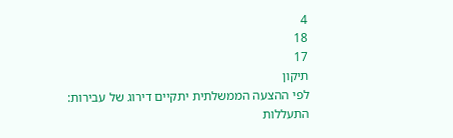4
18
17
תיקון
לפי ההצעה הממשלתית יתקיים דירוג של עבירות:
התעללות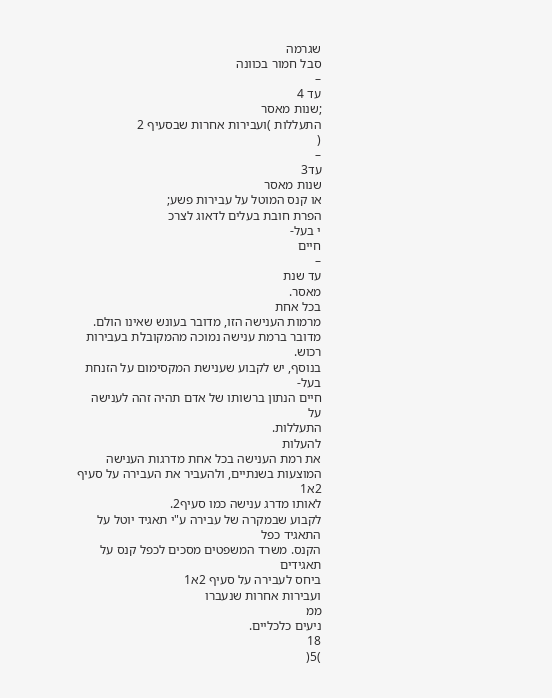שגרמה
סבל חמור בכוונה
–
עד 4
;שנות מאסר
התעללות )ועבירות אחרות שבסעיף 2
(
–
עד3
שנות מאסר
או קנס המוטל על עבירות פשע;
הפרת חובת בעלים לדאוג לצרכ
י בעל-
חיים
–
עד שנת
מאסר.
בכל אחת
מרמות הענישה הזו, מדובר בעונש שאינו הולם.
מדובר ברמת ענישה נמוכה מהמקובלת בעבירות רכוש.
בנוסף, יש לקבוע שענישת המקסימום על הזנחת בעל-
חיים הנתון ברשותו של אדם תהיה זהה לענישה על
התעללות.
להעלות
את רמת הענישה בכל אחת מדרגות הענישה
המוצעות בשנתיים, ולהעביר את העבירה על סעיף 2א1
לאותו מדרג ענישה כמו סעיף2.
לקבוע שבמקרה של עבירה ע"י תאגיד יוטל על התאגיד כפל
הקנס. משרד המשפטים מסכים לכפל קנס על
תאגידים
ביחס לעבירה על סעיף 2א1
ועבירות אחרות שנעברו
ממ
ניעים כלכליים.
18
)5(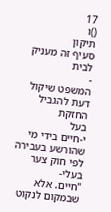17
()ו
תיקון
סעיף זה מעניק לבית
-
המשפט שיקול דעת להגביל החזקת
בעל
י-חיים בידי מי שהורשע בעבירה לפי חוק צער בעלי-
"חיים. אלא שבמקום לנקוט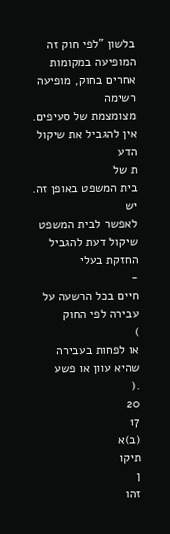בלשון "לפי חוק זה
המופיעה במקומות אחרים בחוק, מופיעה רשימה
מצומצמת של סעיפים. אין להגביל את שיקול הדע
ת של
בית המשפט באופן זה.
יש
לאפשר לבית המשפט שיקול דעת להגביל החזקת בעלי
-
חיים בכל הרשעה על עבירה לפי החוק
)
או לפחות בעבירה
שהיא עוון או פשע
.(
20
17
(ב)א
תיקו
ן
זהו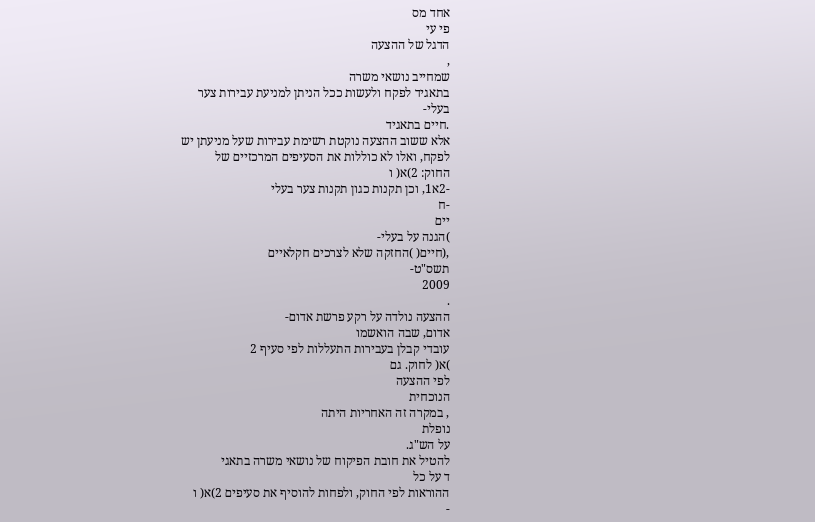אחד מס
פי עי
הדגל של ההצעה
,
שמחייב נושאי משרה
בתאגיד לפקח ולעשות ככל הניתן למניעת עבירות צער
בעלי-
.חיים בתאגיד
אלא ששוב ההצעה נוקטת רשימת עבירות שעל מניעתן יש
לפקח, ואלו לא כוללות את הסעיפים המרכזיים של
החוק: 2)א( ו
-2א1, וכן תקנות כגון תקנות צער בעלי
-ח
יים
)הגנה על בעלי-
,(חיים( )החזקה שלא לצרכים חקלאיים
תשס"ט-
2009
.
ההצעה נולדה על רקע פרשת אדום-
אדום, שבה הואשמו
עובדי קבלן בעבירות התעללות לפי סעיף 2
)א( לחוק. גם
לפי ההצעה
הנוכחית
, במקרה זה האחריות היתה
נופלת
על הש"ג.
להטיל את חובת הפיקוח של נושאי משרה בתאגי
ד על כל
ההוראות לפי החוק, ולפחות להוסיף את סעיפים 2)א( ו
-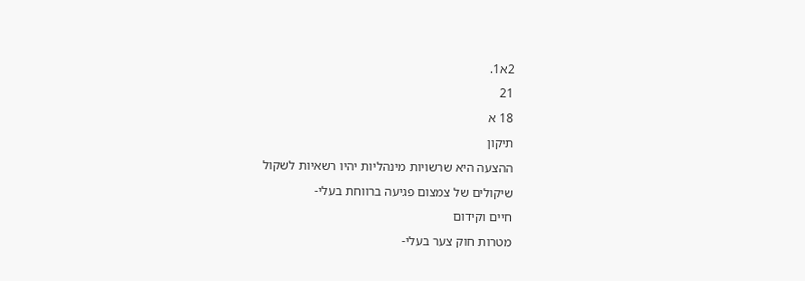2א1.
21
18 א
תיקון
ההצעה היא שרשויות מינהליות יהיו רשאיות לשקול
שיקולים של צמצום פגיעה ברווחת בעלי-
חיים וקידום
מטרות חוק צער בעלי-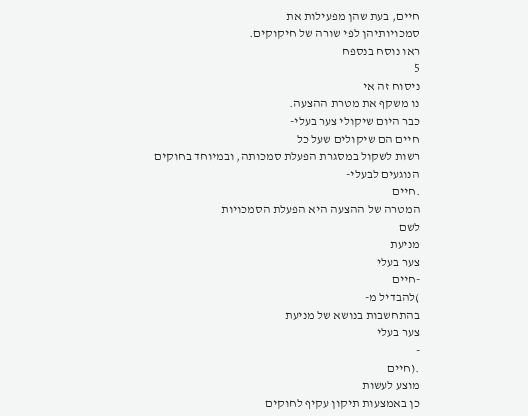חיים, בעת שהן מפעילות את
סמכויותיהן לפי שורה של חיקוקים.
ראו נוסח בנספח
5
ניסוח זה אי
נו משקף את מטרת ההצעה.
כבר היום שיקולי צער בעלי-
חיים הם שיקולים שעל כל
רשות לשקול במסגרת הפעלת סמכותה, ובמיוחד בחוקים
הנוגעים לבעלי-
.חיים
המטרה של ההצעה היא הפעלת הסמכויות
לשם
מניעת
צער בעלי
-חיים
)להבדיל מ-
בהתחשבות בנושא של מניעת
צער בעלי
-
.(חיים
מוצע לעשות
כן באמצעות תיקון עקיף לחוקים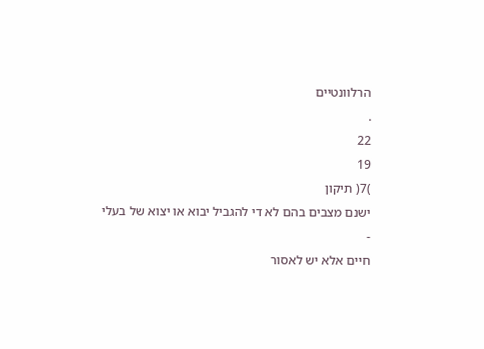הרלוונטיים
.
22
19
)7( תיקון
ישנם מצבים בהם לא די להגביל יבוא או יצוא של בעלי
-
חיים אלא יש לאסור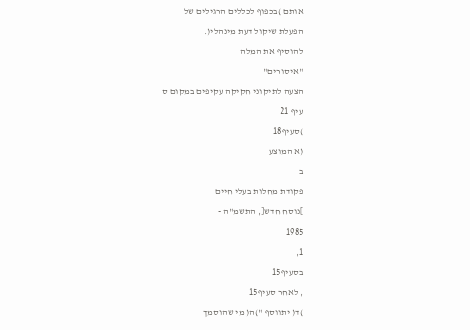אותם )בכפוף לכללים הרגילים של
הפעלת שיקול דעת מינהלי(.
להוסיף את המלה
"איסורים"
הצעה לתיקוני חקיקה עקיפים במקום ס
עיף 21
)סעיף18
(א המוצע
ב
פקודת מחלות בעלי חיים
]נוסח חדש[, התשמ"ה -
1985
1,
בסעיף15
, לאחר סעיף15
)ד( יתווסף ")ה( מי שהוסמך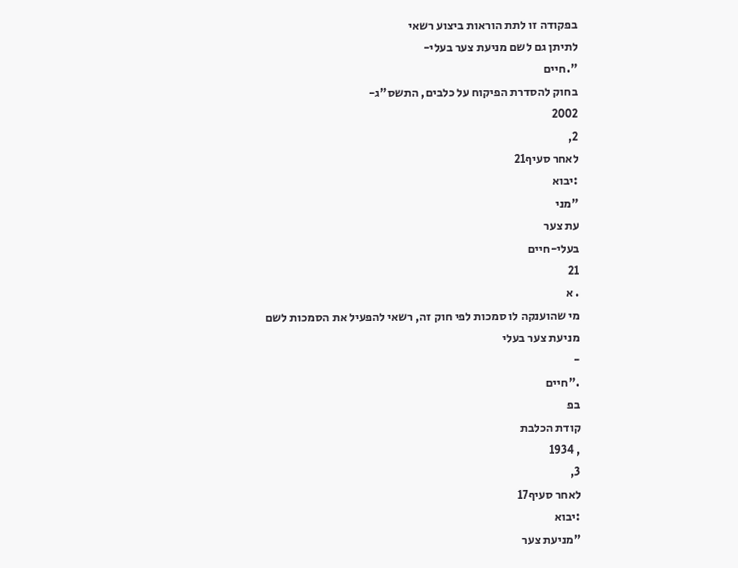בפקודה זו לתת הוראות ביצוע רשאי
לתיתן גם לשם מניעת צער בעלי-
".חיים
בחוק להסדרת הפיקוח על כלבים, התשס"ג-
2002
2,
לאחר סעיף21
:יבוא
"מני
עת צער
בעלי-חיים
21
. א
מי שהוענקה לו סמכות לפי חוק זה, רשאי להפעיל את הסמכות לשם
מניעת צער בעלי
-
."חיים
בפ
קודת הכלבת
, 1934
3,
לאחר סעיף17
:יבוא
"מניעת צער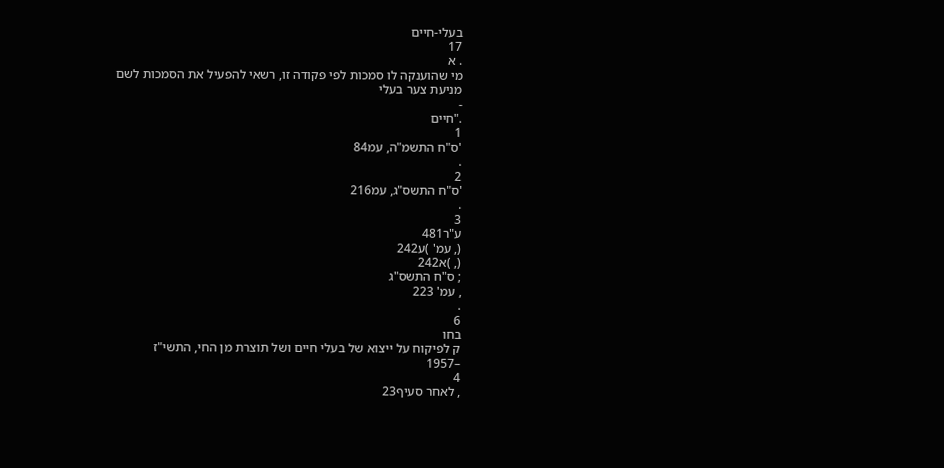בעלי-חיים
17
. א
מי שהוענקה לו סמכות לפי פקודה זו, רשאי להפעיל את הסמכות לשם
מניעת צער בעלי
-
."חיים
1
'ס"ח התשמ"ה, עמ84
.
2
'ס"ח התשס"ג, עמ216
.
3
ע"ר481
(, עמ' )ע242
(, )א242
; ס"ח התשס"ג
, עמ' 223
.
6
בחו
ק לפיקוח על ייצוא של בעלי חיים ושל תוצרת מן החי, התשי"ז
–1957
4
, לאחר סעיף23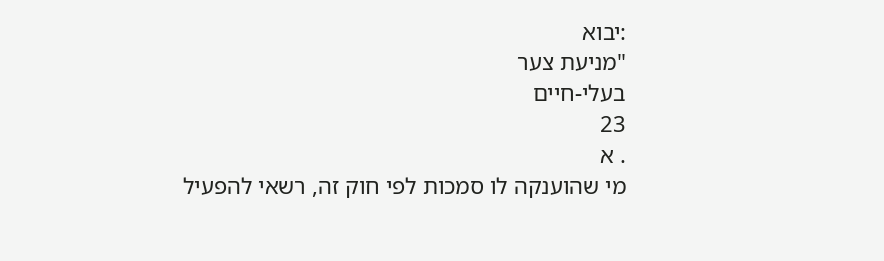:יבוא
"מניעת צער
בעלי-חיים
23
. א
מי שהוענקה לו סמכות לפי חוק זה, רשאי להפעיל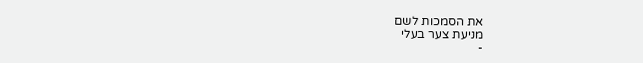את הסמכות לשם
מניעת צער בעלי
-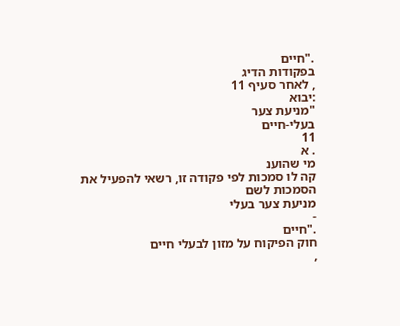."חיים
בפקודות הדיג
, לאחר סעיף 11
:יבוא
"מניעת צער
בעלי-חיים
11
. א
מי שהוענ
קה לו סמכות לפי פקודה זו, רשאי להפעיל את הסמכות לשם
מניעת צער בעלי
-
."חיים
חוק הפיקוח על מזון לבעלי חיים
,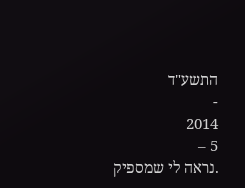התשע"ד
-
2014
5 –
.נראה לי שמספיק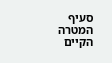סעיף המטרה הקיים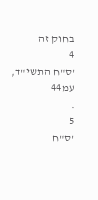בחוק זה
4
'ס"ח התשי"ד, עמ44
.
5
'ס"ח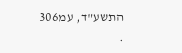התשע"ד, עמ306
.